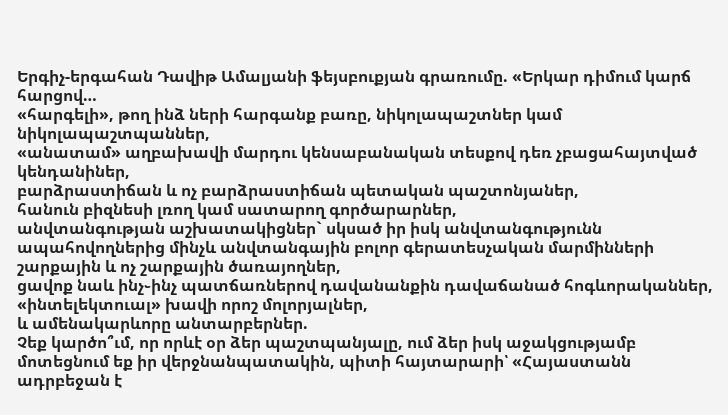Երգիչ-երգահան Դավիթ Ամալյանի ֆեյսբուքյան գրառումը. «Երկար դիմում կարճ հարցով…
«հարգելի», թող ինձ ների հարգանք բառը, նիկոլապաշտներ կամ նիկոլապաշտպաններ,
«անատամ» աղբախավի մարդու կենսաբանական տեսքով դեռ չբացահայտված կենդանիներ,
բարձրաստիճան և ոչ բարձրաստիճան պետական պաշտոնյաներ,
հանուն բիզնեսի լռող կամ սատարող գործարարներ,
անվտանգության աշխատակիցներ` սկսած իր իսկ անվտանգությունն ապահովողներից մինչև անվտանգային բոլոր գերատեսչական մարմինների շարքային և ոչ շարքային ծառայողներ,
ցավոք նաև ինչ֊ինչ պատճառներով դավանանքին դավաճանած հոգևորականներ,
«ինտելեկտուալ» խավի որոշ մոլորյալներ,
և ամենակարևորը անտարբերներ.
Չեք կարծո՞ւմ, որ որևէ օր ձեր պաշտպանյալը, ում ձեր իսկ աջակցությամբ մոտեցնում եք իր վերջնանպատակին, պիտի հայտարարի՝ «Հայաստանն ադրբեջան է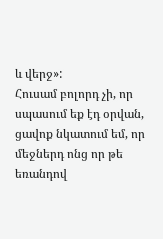և վերջ»:
Հուսամ բոլորդ չի, որ սպասում եք էդ օրվան, ցավոք նկատում եմ, որ մեջներդ ոնց որ թե եռանդով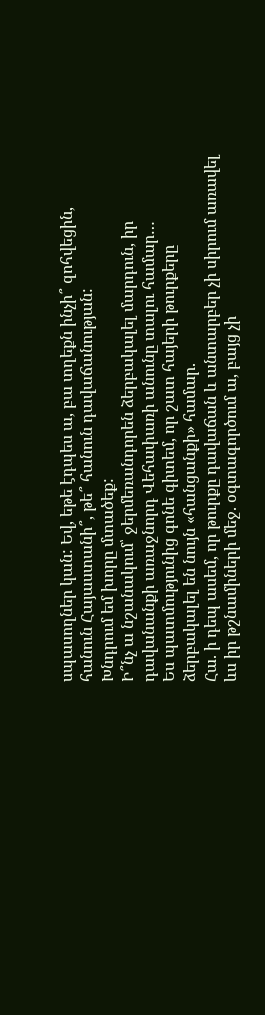սպասողներ կան: Եվ, եթե էդպես ա, բա տղեքն ինչի՞ զոհվեցին, հանուն Հայաստանի՞, թե՞ հանուն դավաճանության:
Խնդրում եմ խորը մտածեք:
Ի՞նչ ա նշանակում՝ ջերմեռանդորեն ձերբակալել մարդուն, իր դավանանքի առաջնորդ Վեհափառի անունը տալու համար…
Ես պատմությունից գոնե գիտեմ, որ շատ հայերի թուրքերը ձերբակալել են նույն «հանցանքի» համար.
Հա. ի դեպ ասեմ, որ թուրքը դավաճան և անտարբեր չի սիրում առավել ևս իր թշնամիների մեջ. օգտագործում ա, բայց չի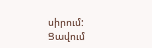սիրում:
Ցավում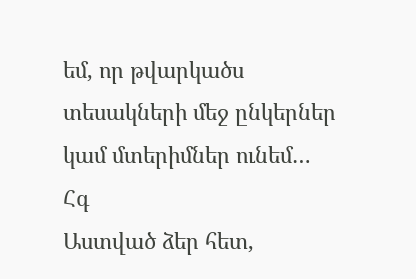եմ, որ թվարկածս տեսակների մեջ ընկերներ կամ մտերիմներ ունեմ…
Հգ
Աստված ձեր հետ,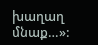խաղաղ մնաք…»: